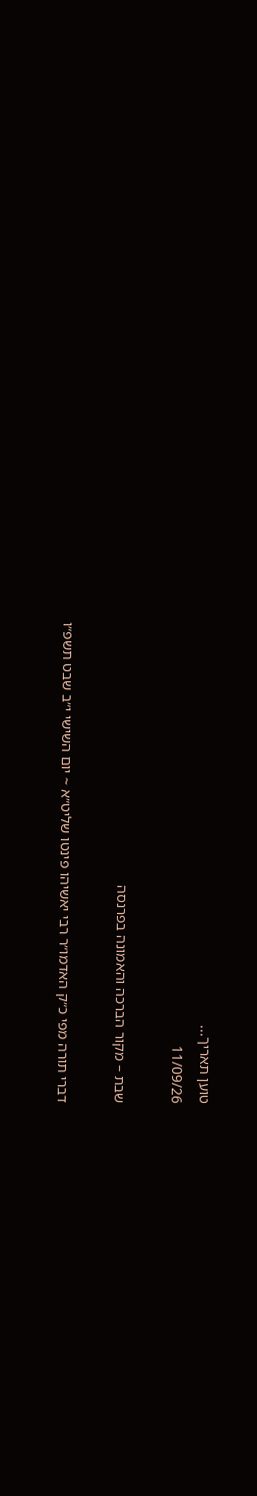טוען תאריך...
11/09/26

שבת – מקור הברכה והאמונה בפרנסה

דברי תורה מפי כ״ק האדמו״ר רבי יאשיהו פינטו שליט״א ~ יום השישי י״ב שבט תשפ״ו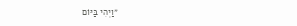״וַיְהִי בַּיּוֹם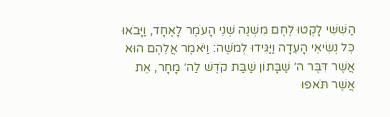הַשִּׁשִּׁי לָקְטוּ לֶחֶם מִשְׁנֶה שְׁנֵי הָעֹמֶר לָאֶחָד, וַיָּבֹאוּ כׇּל נְשִׂיאֵי הָעֵדָה וַיַּגִּידוּ לְמֹשֶׁה: וַיֹּאמֶר אֲלֵהֶם הוּא אֲשֶׁר דִּבֶּר ה׳ שַׁבָּתוֹן שַׁבַּת קֹדֶשׁ לַה׳ מָחָר, אֵת אֲשֶׁר תֹּאפוּ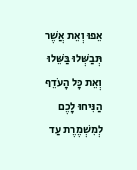אֵפוּ וְאֵת אֲשֶׁר תְּבַשְּׁלוּ בַּשֵּׁלוּ וְאֵת כׇּל הָעֹדֵף הַנִּיחוּ לָכֶם לְמִשְׁמֶרֶת עַד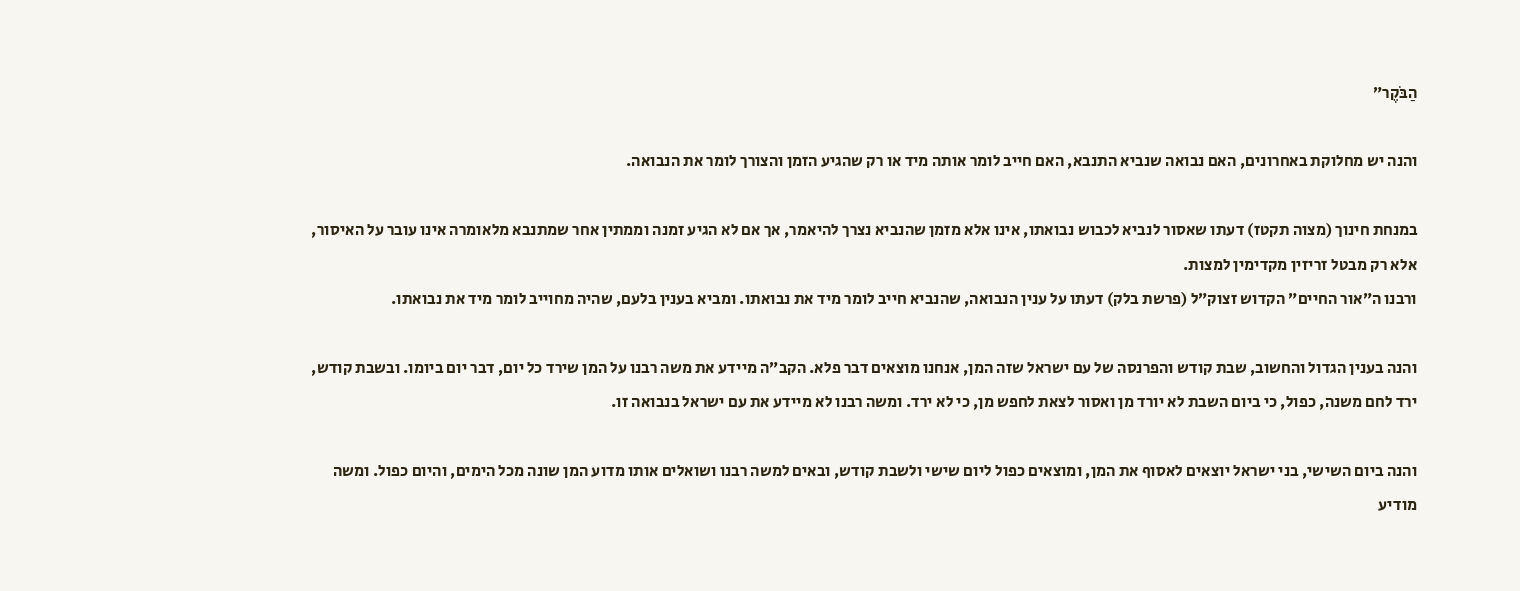הַבֹּקֶר״

והנה יש מחלוקת באחרונים, האם נבואה שנביא התנבא, האם חייב לומר אותה מיד או רק שהגיע הזמן והצורך לומר את הנבואה.

במנחת חינוך (מצוה תקטז) דעתו שאסור לנביא לכבוש נבואתו, אינו אלא מזמן שהנביא נצרך להיאמר, אך אם לא הגיע זמנה וממתין אחר שמתנבא מלאומרה אינו עובר על האיסור, אלא רק מבטל זריזין מקדימין למצות.
ורבנו ה״אור החיים״ הקדוש זצוק״ל (פרשת בלק) דעתו על ענין הנבואה, שהנביא חייב לומר מיד את נבואתו. ומביא בענין בלעם, שהיה מחוייב לומר מיד את נבואתו.

והנה בענין הגדול והחשוב, שבת קודש והפרנסה של עם ישראל שזה המן, אנחנו מוצאים דבר פלא. הקב״ה מיידע את משה רבנו על המן שירד כל יום, דבר יום ביומו. ובשבת קודש, ירד לחם משנה, כפול, כי ביום השבת לא יורד מן ואסור לצאת לחפש מן, כי לא ירד. ומשה רבנו לא מיידע את עם ישראל בנבואה זו.

והנה ביום השישי, בני ישראל יוצאים לאסוף את המן, ומוצאים כפול ליום שישי ולשבת קודש, ובאים למשה רבנו ושואלים אותו מדוע המן שונה מכל הימים, והיום כפול. ומשה מודיע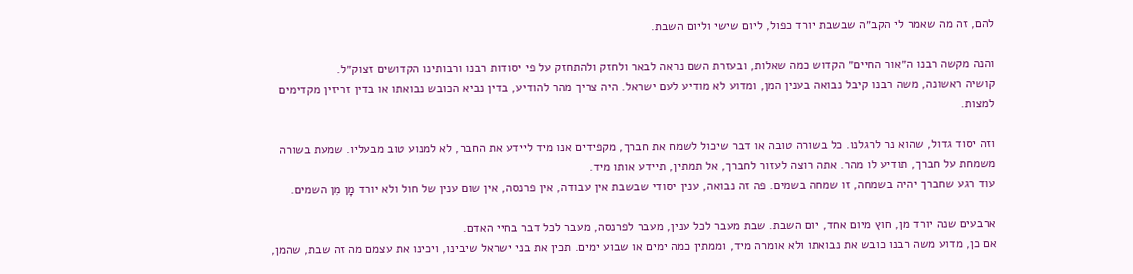להם, זה מה שאמר לי הקב״ה שבשבת יורד כפול, ליום שישי וליום השבת.

והנה מקשה רבנו ה״אור החיים״ הקדוש כמה שאלות, ובעזרת השם נראה לבאר ולחזק ולהתחזק על פי יסודות רבנו ורבותינו הקדושים זצוק״ל.
קושיה ראשונה, משה רבנו קיבל נבואה בענין המן, ומדוע לא מודיע לעם ישראל. היה צריך מהר להודיע, בדין נביא הכובש נבואתו או בדין זריזין מקדימים למצות.

וזה יסוד גדול, שהוא נר לרגלנו. כל בשורה טובה או דבר שיכול לשמח את חברך, מקפידים אנו מיד ליידע את החבר, לא למנוע טוב מבעליו. שמעת בשורה משמחת על חברך, תודיע לו מהר. אתה רוצה לעזור לחברך, אל תמתין, תיידע אותו מיד.
עוד רגע שחברך יהיה בשמחה, זו שמחה בשמים. פה זה נבואה, ענין יסודי שבשבת אין עבודה, אין פרנסה, אין שום ענין של חול ולא יורד מָן מִן השמים.

ארבעים שנה יורד מן, חוץ מיום אחד, יום השבת. שבת מעבר לכל ענין, מעבר לפרנסה, מעבר לכל דבר בחיי האדם.
אם כן, מדוע משה רבנו כובש את נבואתו ולא אומרה מיד, וממתין כמה ימים או שבוע ימים. תכין את בני ישראל שיבינו, ויכינו את עצמם מה זה שבת, שהמן,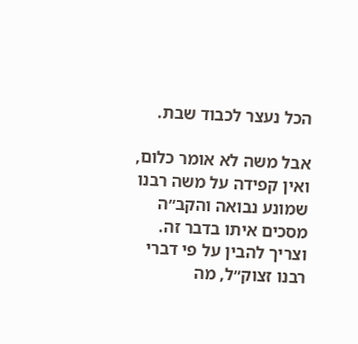הכל נעצר לכבוד שבת.

אבל משה לא אומר כלום, ואין קפידה על משה רבנו שמונע נבואה והקב״ה מסכים איתו בדבר זה. וצריך להבין על פי דברי רבנו זצוק״ל, מה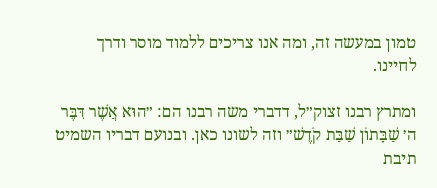טמון במעשה זה, ומה אנו צריכים ללמוד מוסר ודרך לחיינו.

ומתרץ רבנו זצוק״ל, דדברי משה רבנו הם: ״הוּא אֲשֶׁר דִּבֶּר ה׳ שַׁבָּתוֹן שַׁבַּת קֹדֶשׁ״ וזה לשונו כאן. ובנועם דבריו השמיט תיבת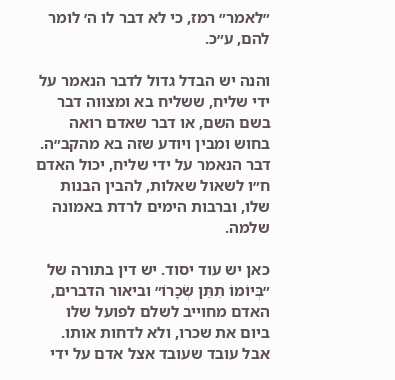״לאמר״ רמז, כי לא דבר לו ה׳ לומר להם, ע״כ.

והנה יש הבדל גדול לדבר הנאמר על ידי שליח, ששליח בא ומצווה דבר בשם השם, או דבר שאדם רואה בחוש ומבין ויודע שזה בא מהקב״ה. דבר הנאמר על ידי שליח, יכול האדם ח״ו לשאול שאלות, להבין הבנות שלו, וברבות הימים לרדת באמונה שלמה.

כאן יש עוד יסוד. יש דין בתורה של ״בְּיוֹמוֹ תִתֵּן שְׂכָרוֹ״ וביאור הדברים, האדם מחוייב לשלם לפועל שלו ביום את שכרו, ולא לדחות אותו. אבל עובד שעובד אצל אדם על ידי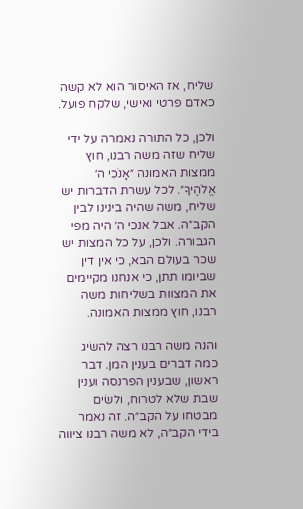שליח, אז האיסור הוא לא קשה כאדם פרטי ואישי, שלקח פועל.

ולכן, כל התורה נאמרה על ידי שליח שזה משה רבנו, חוץ ממצות האמונה ״אָנֹכִי ה׳ אֱלֹהֶיךָ״. לכל עשרת הדברות יש שליח, משה שהיה בינינו לבין הקב״ה. אבל אנכי ה׳ היה מפי הגבורה. ולכן, על כל המצות יש שכר בעולם הבא, כי אין דין שביומו תתן, כי אנחנו מקיימים את המצוות בשליחות משה רבנו, חוץ ממצות האמונה.

והנה משה רבנו רצה להשׂיג כמה דברים בענין המן. דבר ראשון, שבענין הפרנסה וענין שבת שלא לטרוח, ולשׂים מבטחו על הקב״ה. זה נאמר בידי הקב״ה, לא משה רבנו ציווה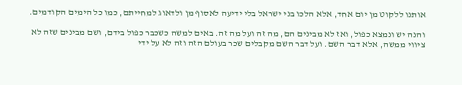אותנו ללקוט מן יום אחד, אלא הלכו בני ישראל בלי ידיעה לאסוף מן ולדאוג למחייתם, כמו כל הימים הקודמים.

והנה יש ונמצא כפול, ואז לא מבינים הם, מה זה ועל מה זה. באים למשה כשכבר כפול בידם, ושם מבינים שזה לא ציווי ממשה, אלא דבר השם. ועל דבר השם מקבלים שכר בעולם הזה וזה לא על ידי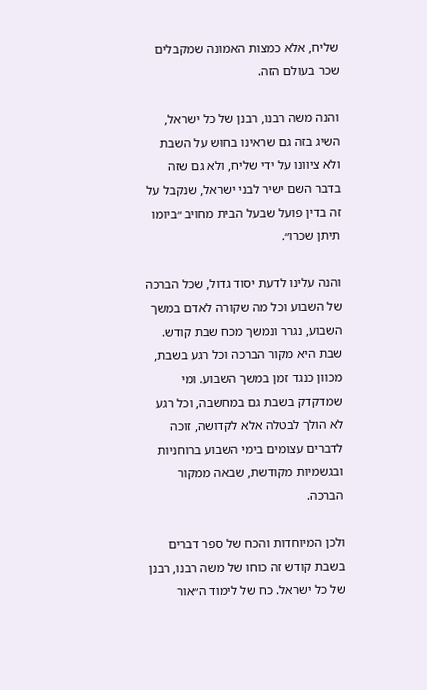שליח, אלא כמצות האמונה שמקבלים שכר בעולם הזה.

והנה משה רבנו, רבנן של כל ישראל, השיג בזה גם שראינו בחוּש על השבת ולא ציוונו על ידי שליח, ולא גם שזה בדבר השם ישיר לבני ישראל, שנקבל על זה בדין פועל שבעל הבית מחויב ״ביומו תיתן שכרו״.

והנה עלינו לדעת יסוד גדול, שכל הברכה של השבוע וכל מה שקורה לאדם במשך השבוע, נגרר ונמשך מכח שבת קודש. שבת היא מקור הברכה וכל רגע בשבת, מכוון כנגד זמן במשך השבוע. ומי שמדקדק בשבת גם במחשבה, וכל רגע לא הולך לבטלה אלא לקדושה, זוכה לדברים עצומים בימי השבוע ברוחניות ובגשמיות מקודשת, שבאה ממקור הברכה.

ולכן המיוחדות והכח של ספר דברים בשבת קודש זה כוחו של משה רבנו, רבנן של כל ישראל. כח של לימוד ה״אור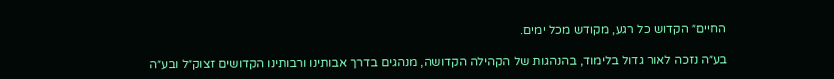החיים״ הקדוש כל רגע, מקודש מכל ימים.

בע״ה נזכה לאור גדול בלימוד, בהנהגות של הקהילה הקדושה, מנהגים בדרך אבותינו ורבותינו הקדושים זצוק״ל ובע״ה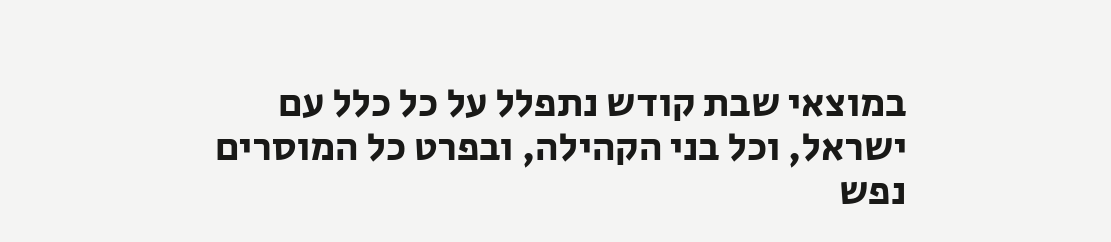במוצאי שבת קודש נתפלל על כל כלל עם ישראל, וכל בני הקהילה, ובפרט כל המוסרים נפש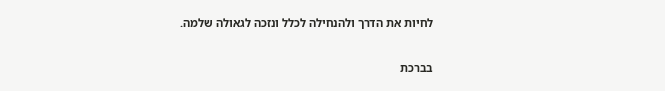לחיות את הדרך ולהנחילה לכלל ונזכה לגאולה שלמה.

בברכת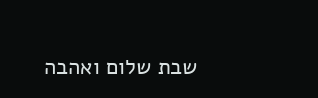שבת שלום ואהבה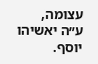עצומה,
ע״ה יאשיהו יוסף.